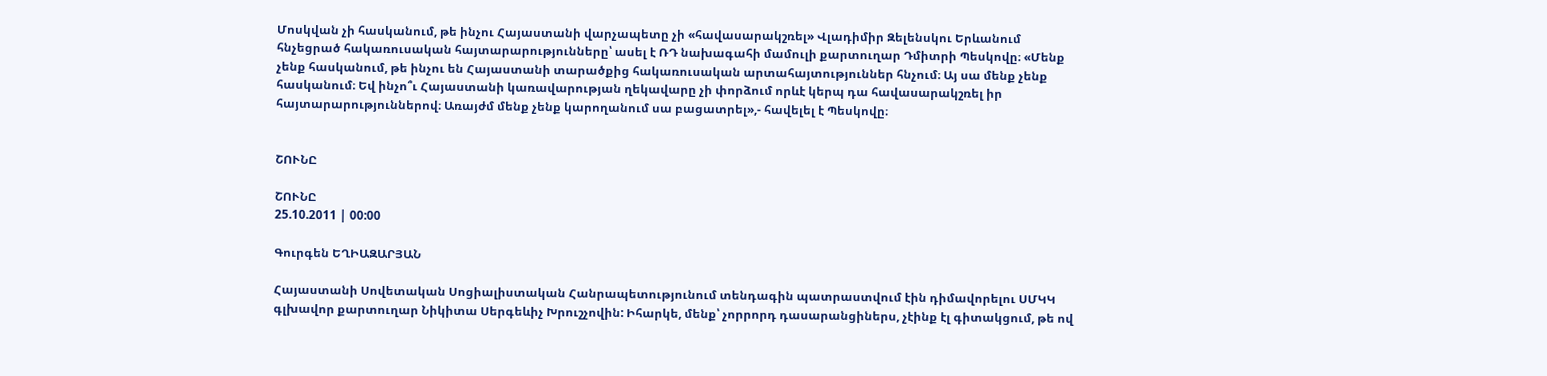Մոսկվան չի հասկանում, թե ինչու Հայաստանի վարչապետը չի «հավասարակշռել» Վլադիմիր Զելենսկու Երևանում հնչեցրած հակառուսական հայտարարությունները՝ ասել է ՌԴ նախագահի մամուլի քարտուղար Դմիտրի Պեսկովը։ «Մենք չենք հասկանում, թե ինչու են Հայաստանի տարածքից հակառուսական արտահայտություններ հնչում։ Այ սա մենք չենք հասկանում։ Եվ ինչո՞ւ Հայաստանի կառավարության ղեկավարը չի փորձում որևէ կերպ դա հավասարակշռել իր հայտարարություններով։ Առայժմ մենք չենք կարողանում սա բացատրել»,- հավելել է Պեսկովը։


ՇՈՒՆԸ

ՇՈՒՆԸ
25.10.2011 | 00:00

Գուրգեն ԵՂԻԱԶԱՐՅԱՆ

Հայաստանի Սովետական Սոցիալիստական Հանրապետությունում տենդագին պատրաստվում էին դիմավորելու ՍՄԿԿ գլխավոր քարտուղար Նիկիտա Սերգեևիչ Խրուշչովին: Իհարկե, մենք՝ չորրորդ դասարանցիներս, չէինք էլ գիտակցում, թե ով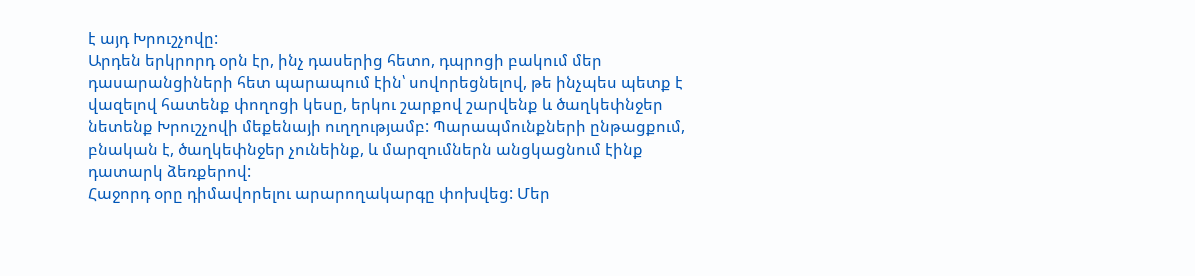է այդ Խրուշչովը:
Արդեն երկրորդ օրն էր, ինչ դասերից հետո, դպրոցի բակում մեր դասարանցիների հետ պարապում էին՝ սովորեցնելով, թե ինչպես պետք է վազելով հատենք փողոցի կեսը, երկու շարքով շարվենք և ծաղկեփնջեր նետենք Խրուշչովի մեքենայի ուղղությամբ: Պարապմունքների ընթացքում, բնական է, ծաղկեփնջեր չունեինք, և մարզումներն անցկացնում էինք դատարկ ձեռքերով:
Հաջորդ օրը դիմավորելու արարողակարգը փոխվեց: Մեր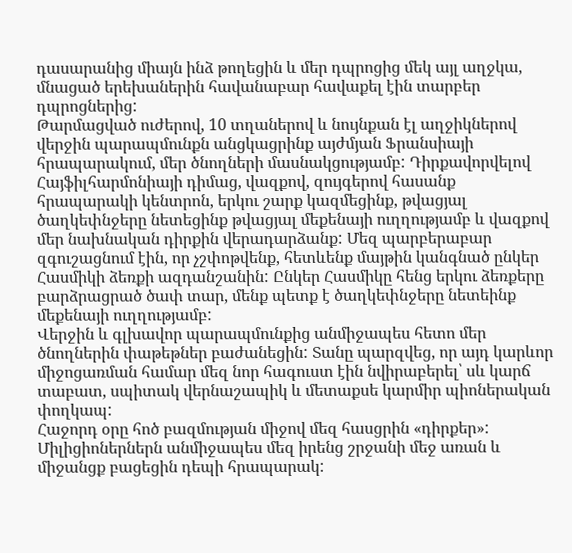դասարանից միայն ինձ թողեցին և մեր դպրոցից մեկ այլ աղջկա, մնացած երեխաներին հավանաբար հավաքել էին տարբեր դպրոցներից:
Թարմացված ուժերով, 10 տղաներով և նույնքան էլ աղջիկներով վերջին պարապմունքն անցկացրինք այժմյան Ֆրանսիայի հրապարակում, մեր ծնողների մասնակցությամբ: Դիրքավորվելով Հայֆիլհարմոնիայի դիմաց, վազքով, զույգերով հասանք հրապարակի կենտրոն, երկու շարք կազմեցինք, թվացյալ ծաղկեփնջերը նետեցինք թվացյալ մեքենայի ուղղությամբ և վազքով մեր նախնական դիրքին վերադարձանք: Մեզ պարբերաբար զգուշացնում էին, որ չշփոթվենք, հետևենք մայթին կանգնած ընկեր Հասմիկի ձեռքի ազդանշանին: Ընկեր Հասմիկը հենց երկու ձեռքերը բարձրացրած ծափ տար, մենք պետք է ծաղկեփնջերը նետեինք մեքենայի ուղղությամբ:
Վերջին և գլխավոր պարապմունքից անմիջապես հետո մեր ծնողներին փաթեթներ բաժանեցին: Տանը պարզվեց, որ այդ կարևոր միջոցառման համար մեզ նոր հագուստ էին նվիրաբերել՝ սև կարճ տաբատ, սպիտակ վերնաշապիկ և մետաքսե կարմիր պիոներական փողկապ:
Հաջորդ օրը հոծ բազմության միջով մեզ հասցրին «դիրքեր»: Միլիցիոներներն անմիջապես մեզ իրենց շրջանի մեջ առան և միջանցք բացեցին դեպի հրապարակ: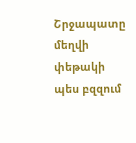Շրջապատը մեղվի փեթակի պես բզզում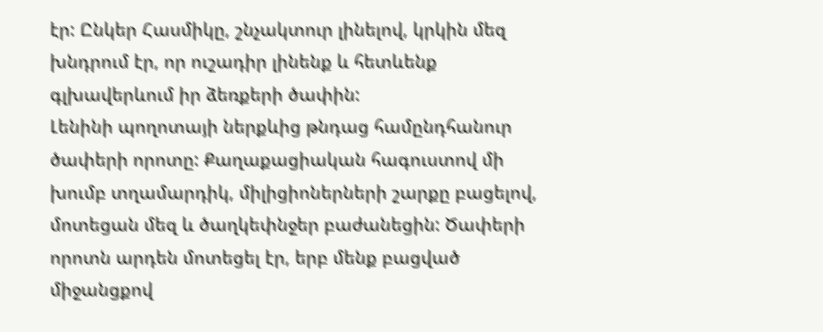էր: Ընկեր Հասմիկը, շնչակտուր լինելով, կրկին մեզ խնդրում էր, որ ուշադիր լինենք և հետևենք գլխավերևում իր ձեռքերի ծափին:
Լենինի պողոտայի ներքևից թնդաց համընդհանուր ծափերի որոտը: Քաղաքացիական հագուստով մի խումբ տղամարդիկ, միլիցիոներների շարքը բացելով, մոտեցան մեզ և ծաղկեփնջեր բաժանեցին: Ծափերի որոտն արդեն մոտեցել էր, երբ մենք բացված միջանցքով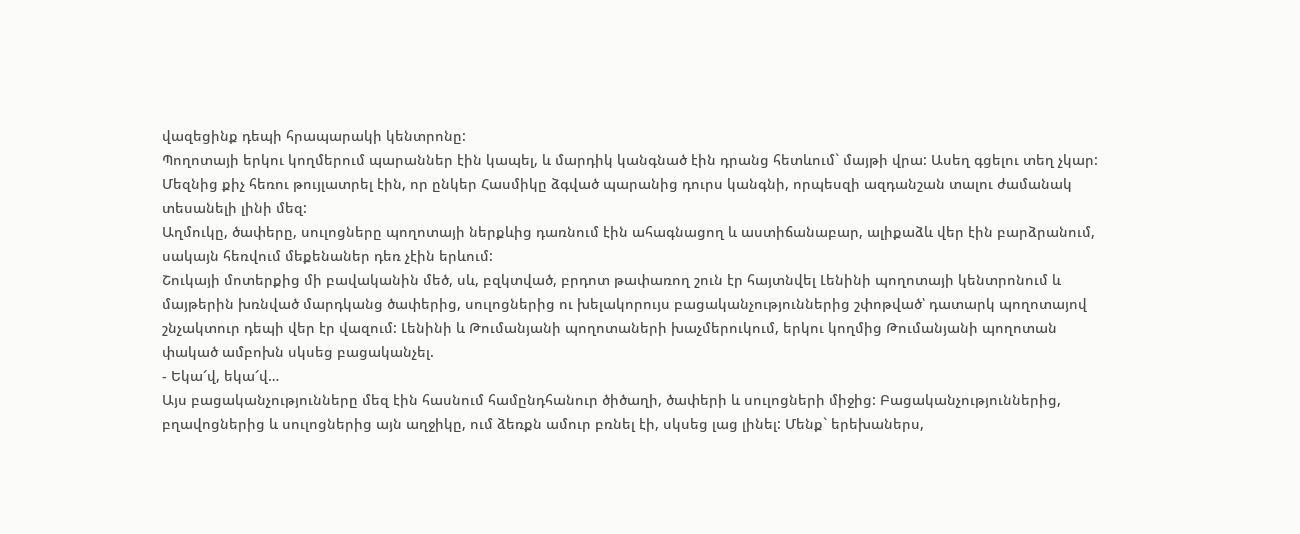վազեցինք դեպի հրապարակի կենտրոնը:
Պողոտայի երկու կողմերում պարաններ էին կապել, և մարդիկ կանգնած էին դրանց հետևում` մայթի վրա: Ասեղ գցելու տեղ չկար: Մեզնից քիչ հեռու թույլատրել էին, որ ընկեր Հասմիկը ձգված պարանից դուրս կանգնի, որպեսզի ազդանշան տալու ժամանակ տեսանելի լինի մեզ:
Աղմուկը, ծափերը, սուլոցները պողոտայի ներքևից դառնում էին ահագնացող և աստիճանաբար, ալիքաձև վեր էին բարձրանում, սակայն հեռվում մեքենաներ դեռ չէին երևում:
Շուկայի մոտերքից մի բավականին մեծ, սև, բզկտված, բրդոտ թափառող շուն էր հայտնվել Լենինի պողոտայի կենտրոնում և մայթերին խռնված մարդկանց ծափերից, սուլոցներից ու խելակորույս բացականչություններից շփոթված՝ դատարկ պողոտայով շնչակտուր դեպի վեր էր վազում: Լենինի և Թումանյանի պողոտաների խաչմերուկում, երկու կողմից Թումանյանի պողոտան փակած ամբոխն սկսեց բացականչել.
- Եկա՜վ, եկա՜վ…
Այս բացականչությունները մեզ էին հասնում համընդհանուր ծիծաղի, ծափերի և սուլոցների միջից: Բացականչություններից, բղավոցներից և սուլոցներից այն աղջիկը, ում ձեռքն ամուր բռնել էի, սկսեց լաց լինել: Մենք` երեխաներս,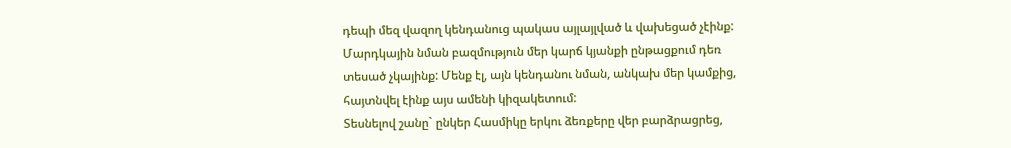դեպի մեզ վազող կենդանուց պակաս այլայլված և վախեցած չէինք: Մարդկային նման բազմություն մեր կարճ կյանքի ընթացքում դեռ տեսած չկայինք: Մենք էլ, այն կենդանու նման, անկախ մեր կամքից, հայտնվել էինք այս ամենի կիզակետում:
Տեսնելով շանը` ընկեր Հասմիկը երկու ձեռքերը վեր բարձրացրեց,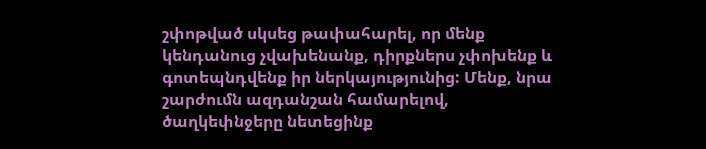շփոթված սկսեց թափահարել, որ մենք կենդանուց չվախենանք, դիրքներս չփոխենք և գոտեպնդվենք իր ներկայությունից: Մենք, նրա շարժումն ազդանշան համարելով, ծաղկեփնջերը նետեցինք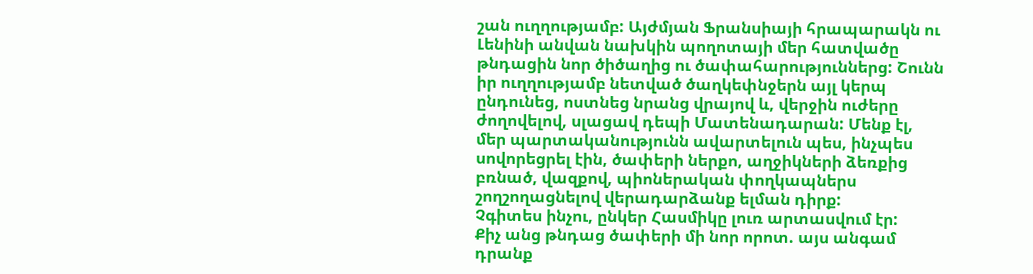շան ուղղությամբ: Այժմյան Ֆրանսիայի հրապարակն ու Լենինի անվան նախկին պողոտայի մեր հատվածը թնդացին նոր ծիծաղից ու ծափահարություններց: Շունն իր ուղղությամբ նետված ծաղկեփնջերն այլ կերպ ընդունեց, ոստնեց նրանց վրայով և, վերջին ուժերը ժողովելով, սլացավ դեպի Մատենադարան: Մենք էլ, մեր պարտականությունն ավարտելուն պես, ինչպես սովորեցրել էին, ծափերի ներքո, աղջիկների ձեռքից բռնած, վազքով, պիոներական փողկապներս շողշողացնելով վերադարձանք ելման դիրք:
Չգիտես ինչու, ընկեր Հասմիկը լուռ արտասվում էր:
Քիչ անց թնդաց ծափերի մի նոր որոտ. այս անգամ դրանք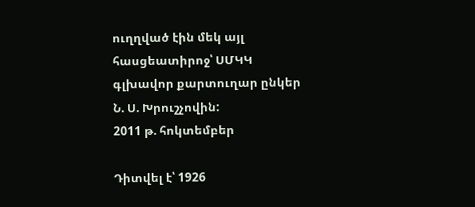ուղղված էին մեկ այլ հասցեատիրոջ՝ ՍՄԿԿ գլխավոր քարտուղար ընկեր Ն. Ս. Խրուշչովին:
2011 թ. հոկտեմբեր

Դիտվել է՝ 1926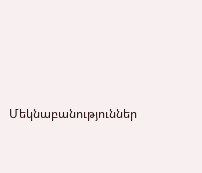Մեկնաբանություններ